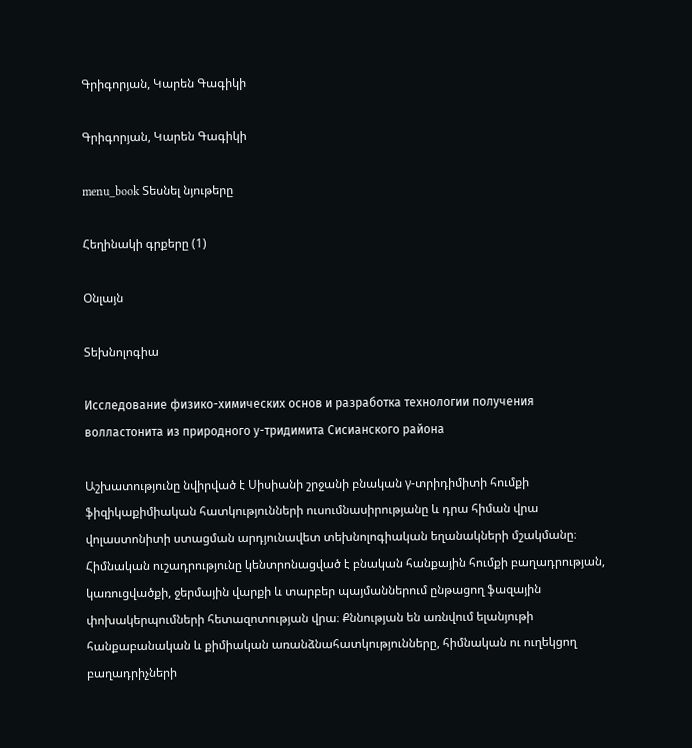Գրիգորյան, Կարեն Գագիկի

Գրիգորյան, Կարեն Գագիկի

menu_book Տեսնել նյութերը

Հեղինակի գրքերը (1)

Օնլայն

Տեխնոլոգիա

Исследование физико-химических основ и разработка технологии получения волластонита из природного у-тридимита Сисианского района

Աշխատությունը նվիրված է Սիսիանի շրջանի բնական γ-տրիդիմիտի հումքի ֆիզիկաքիմիական հատկությունների ուսումնասիրությանը և դրա հիման վրա վոլաստոնիտի ստացման արդյունավետ տեխնոլոգիական եղանակների մշակմանը։ Հիմնական ուշադրությունը կենտրոնացված է բնական հանքային հումքի բաղադրության, կառուցվածքի, ջերմային վարքի և տարբեր պայմաններում ընթացող ֆազային փոխակերպումների հետազոտության վրա։ Քննության են առնվում ելանյութի հանքաբանական և քիմիական առանձնահատկությունները, հիմնական ու ուղեկցող բաղադրիչների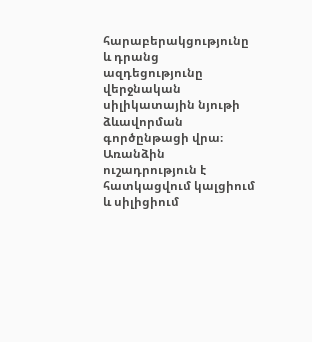հարաբերակցությունը և դրանց ազդեցությունը վերջնական սիլիկատային նյութի ձևավորման գործընթացի վրա։ Առանձին ուշադրություն է հատկացվում կալցիում և սիլիցիում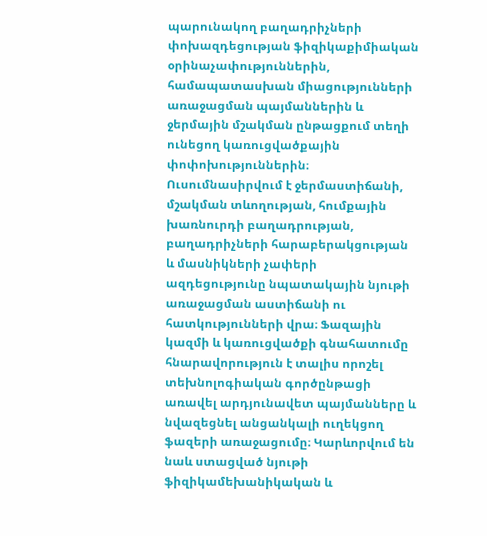պարունակող բաղադրիչների փոխազդեցության ֆիզիկաքիմիական օրինաչափություններին, համապատասխան միացությունների առաջացման պայմաններին և ջերմային մշակման ընթացքում տեղի ունեցող կառուցվածքային փոփոխություններին։ Ուսումնասիրվում է ջերմաստիճանի, մշակման տևողության, հումքային խառնուրդի բաղադրության, բաղադրիչների հարաբերակցության և մասնիկների չափերի ազդեցությունը նպատակային նյութի առաջացման աստիճանի ու հատկությունների վրա։ Ֆազային կազմի և կառուցվածքի գնահատումը հնարավորություն է տալիս որոշել տեխնոլոգիական գործընթացի առավել արդյունավետ պայմանները և նվազեցնել անցանկալի ուղեկցող ֆազերի առաջացումը։ Կարևորվում են նաև ստացված նյութի ֆիզիկամեխանիկական և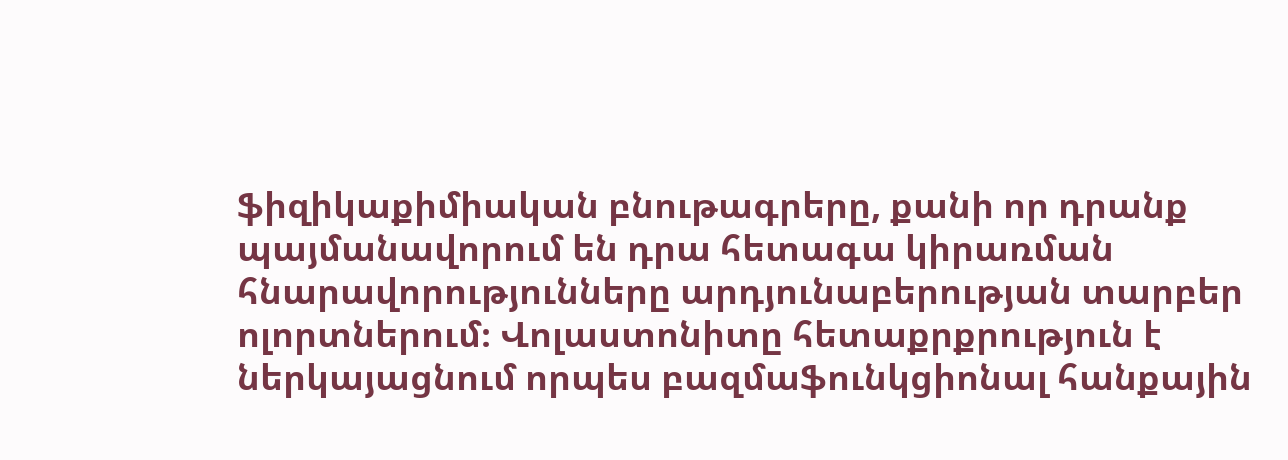ֆիզիկաքիմիական բնութագրերը, քանի որ դրանք պայմանավորում են դրա հետագա կիրառման հնարավորությունները արդյունաբերության տարբեր ոլորտներում։ Վոլաստոնիտը հետաքրքրություն է ներկայացնում որպես բազմաֆունկցիոնալ հանքային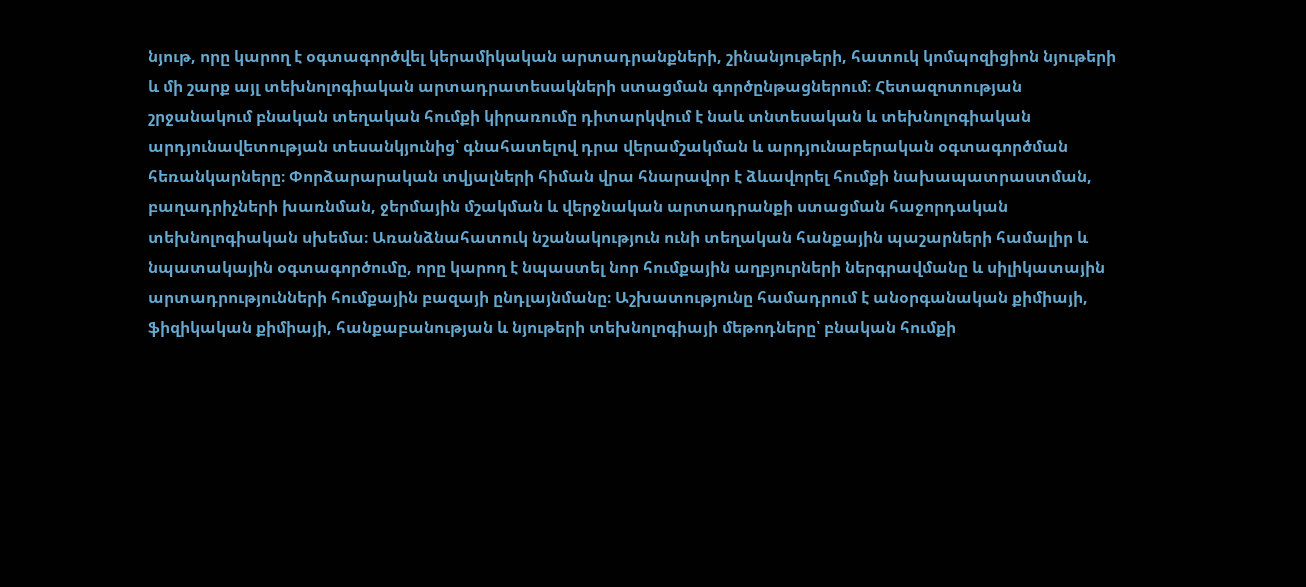նյութ, որը կարող է օգտագործվել կերամիկական արտադրանքների, շինանյութերի, հատուկ կոմպոզիցիոն նյութերի և մի շարք այլ տեխնոլոգիական արտադրատեսակների ստացման գործընթացներում։ Հետազոտության շրջանակում բնական տեղական հումքի կիրառումը դիտարկվում է նաև տնտեսական և տեխնոլոգիական արդյունավետության տեսանկյունից՝ գնահատելով դրա վերամշակման և արդյունաբերական օգտագործման հեռանկարները։ Փորձարարական տվյալների հիման վրա հնարավոր է ձևավորել հումքի նախապատրաստման, բաղադրիչների խառնման, ջերմային մշակման և վերջնական արտադրանքի ստացման հաջորդական տեխնոլոգիական սխեմա։ Առանձնահատուկ նշանակություն ունի տեղական հանքային պաշարների համալիր և նպատակային օգտագործումը, որը կարող է նպաստել նոր հումքային աղբյուրների ներգրավմանը և սիլիկատային արտադրությունների հումքային բազայի ընդլայնմանը։ Աշխատությունը համադրում է անօրգանական քիմիայի, ֆիզիկական քիմիայի, հանքաբանության և նյութերի տեխնոլոգիայի մեթոդները՝ բնական հումքի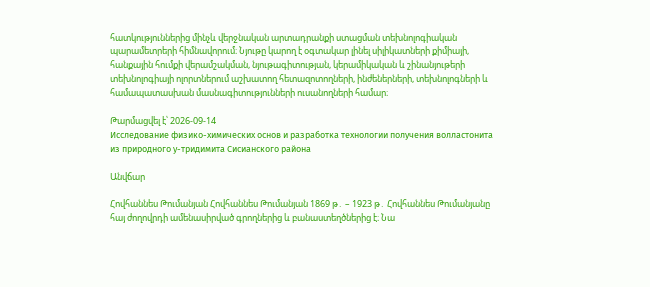հատկություններից մինչև վերջնական արտադրանքի ստացման տեխնոլոգիական պարամետրերի հիմնավորում։ Նյութը կարող է օգտակար լինել սիլիկատների քիմիայի, հանքային հումքի վերամշակման, նյութագիտության, կերամիկական և շինանյութերի տեխնոլոգիայի ոլորտներում աշխատող հետազոտողների, ինժեներների, տեխնոլոգների և համապատասխան մասնագիտությունների ուսանողների համար։

Թարմացվել է՝ 2026-09-14
Исследование физико-химических основ и разработка технологии получения волластонита из природного у-тридимита Сисианского района

Անվճար

Հովհաննես Թումանյան Հովհաննես Թումանյան 1869 թ․ – 1923 թ․ Հովհաննես Թումանյանը հայ ժողովրդի ամենասիրված գրողներից և բանաստեղծներից է։ Նա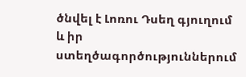ծնվել է Լոռու Դսեղ գյուղում և իր ստեղծագործություններում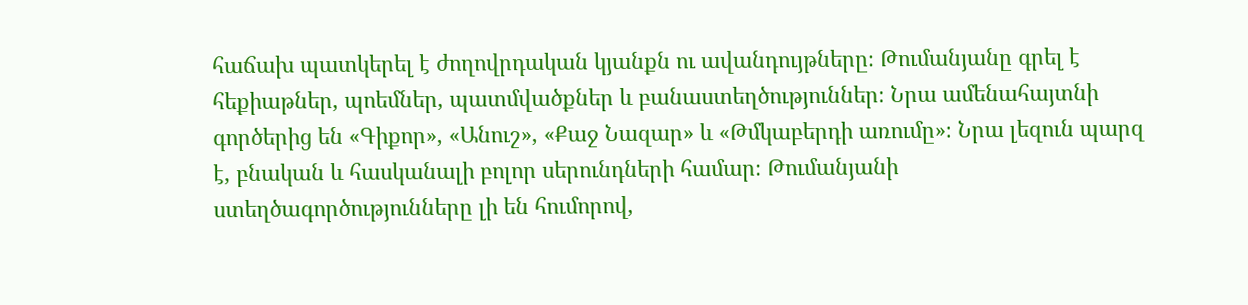հաճախ պատկերել է ժողովրդական կյանքն ու ավանդույթները։ Թումանյանը գրել է հեքիաթներ, պոեմներ, պատմվածքներ և բանաստեղծություններ։ Նրա ամենահայտնի գործերից են «Գիքոր», «Անուշ», «Քաջ Նազար» և «Թմկաբերդի առումը»։ Նրա լեզուն պարզ է, բնական և հասկանալի բոլոր սերունդների համար։ Թումանյանի ստեղծագործությունները լի են հումորով,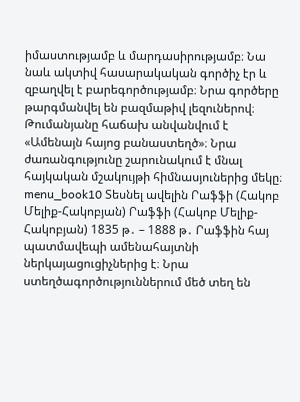իմաստությամբ և մարդասիրությամբ։ Նա նաև ակտիվ հասարակական գործիչ էր և զբաղվել է բարեգործությամբ։ Նրա գործերը թարգմանվել են բազմաթիվ լեզուներով։ Թումանյանը հաճախ անվանվում է «Ամենայն հայոց բանաստեղծ»։ Նրա ժառանգությունը շարունակում է մնալ հայկական մշակույթի հիմնասյուներից մեկը։ menu_book10 Տեսնել ավելին Րաֆֆի (Հակոբ Մելիք-Հակոբյան) Րաֆֆի (Հակոբ Մելիք-Հակոբյան) 1835 թ․ – 1888 թ․ Րաֆֆին հայ պատմավեպի ամենահայտնի ներկայացուցիչներից է։ Նրա ստեղծագործություններում մեծ տեղ են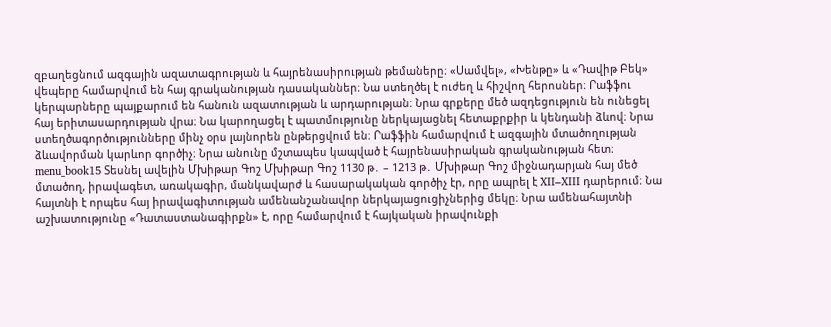զբաղեցնում ազգային ազատագրության և հայրենասիրության թեմաները։ «Սամվել», «Խենթը» և «Դավիթ Բեկ» վեպերը համարվում են հայ գրականության դասականներ։ Նա ստեղծել է ուժեղ և հիշվող հերոսներ։ Րաֆֆու կերպարները պայքարում են հանուն ազատության և արդարության։ Նրա գրքերը մեծ ազդեցություն են ունեցել հայ երիտասարդության վրա։ Նա կարողացել է պատմությունը ներկայացնել հետաքրքիր և կենդանի ձևով։ Նրա ստեղծագործությունները մինչ օրս լայնորեն ընթերցվում են։ Րաֆֆին համարվում է ազգային մտածողության ձևավորման կարևոր գործիչ։ Նրա անունը մշտապես կապված է հայրենասիրական գրականության հետ։ menu_book15 Տեսնել ավելին Մխիթար Գոշ Մխիթար Գոշ 1130 թ․ – 1213 թ․ Մխիթար Գոշ միջնադարյան հայ մեծ մտածող, իրավագետ, առակագիր, մանկավարժ և հասարակական գործիչ էր, որը ապրել է XII–XIII դարերում։ Նա հայտնի է որպես հայ իրավագիտության ամենանշանավոր ներկայացուցիչներից մեկը։ Նրա ամենահայտնի աշխատությունը «Դատաստանագիրքն» է, որը համարվում է հայկական իրավունքի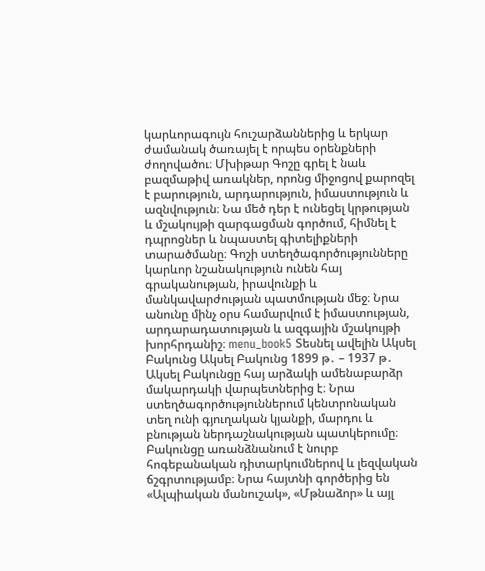կարևորագույն հուշարձաններից և երկար ժամանակ ծառայել է որպես օրենքների ժողովածու։ Մխիթար Գոշը գրել է նաև բազմաթիվ առակներ, որոնց միջոցով քարոզել է բարություն, արդարություն, իմաստություն և ազնվություն։ Նա մեծ դեր է ունեցել կրթության և մշակույթի զարգացման գործում, հիմնել է դպրոցներ և նպաստել գիտելիքների տարածմանը։ Գոշի ստեղծագործությունները կարևոր նշանակություն ունեն հայ գրականության, իրավունքի և մանկավարժության պատմության մեջ։ Նրա անունը մինչ օրս համարվում է իմաստության, արդարադատության և ազգային մշակույթի խորհրդանիշ։ menu_book5 Տեսնել ավելին Ակսել Բակունց Ակսել Բակունց 1899 թ․ – 1937 թ․ Ակսել Բակունցը հայ արձակի ամենաբարձր մակարդակի վարպետներից է։ Նրա ստեղծագործություններում կենտրոնական տեղ ունի գյուղական կյանքի, մարդու և բնության ներդաշնակության պատկերումը։ Բակունցը առանձնանում է նուրբ հոգեբանական դիտարկումներով և լեզվական ճշգրտությամբ։ Նրա հայտնի գործերից են «Ալպիական մանուշակ», «Մթնաձոր» և այլ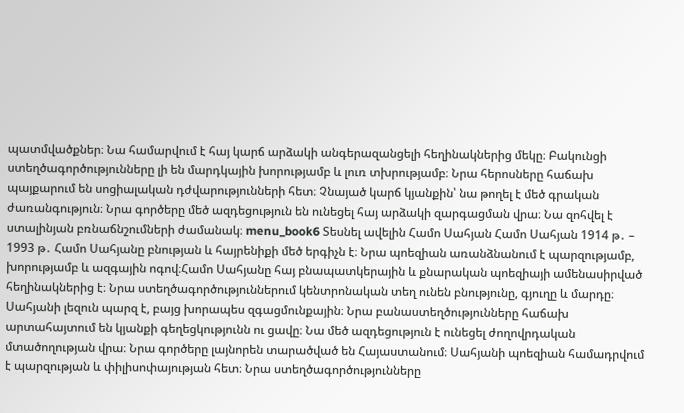պատմվածքներ։ Նա համարվում է հայ կարճ արձակի անգերազանցելի հեղինակներից մեկը։ Բակունցի ստեղծագործությունները լի են մարդկային խորությամբ և լուռ տխրությամբ։ Նրա հերոսները հաճախ պայքարում են սոցիալական դժվարությունների հետ։ Չնայած կարճ կյանքին՝ նա թողել է մեծ գրական ժառանգություն։ Նրա գործերը մեծ ազդեցություն են ունեցել հայ արձակի զարգացման վրա։ Նա զոհվել է ստալինյան բռնաճնշումների ժամանակ։ menu_book6 Տեսնել ավելին Համո Սահյան Համո Սահյան 1914 թ․ – 1993 թ․ Համո Սահյանը բնության և հայրենիքի մեծ երգիչն է։ Նրա պոեզիան առանձնանում է պարզությամբ, խորությամբ և ազգային ոգով։Համո Սահյանը հայ բնապատկերային և քնարական պոեզիայի ամենասիրված հեղինակներից է։ Նրա ստեղծագործություններում կենտրոնական տեղ ունեն բնությունը, գյուղը և մարդը։ Սահյանի լեզուն պարզ է, բայց խորապես զգացմունքային։ Նրա բանաստեղծությունները հաճախ արտահայտում են կյանքի գեղեցկությունն ու ցավը։ Նա մեծ ազդեցություն է ունեցել ժողովրդական մտածողության վրա։ Նրա գործերը լայնորեն տարածված են Հայաստանում։ Սահյանի պոեզիան համադրվում է պարզության և փիլիսոփայության հետ։ Նրա ստեղծագործությունները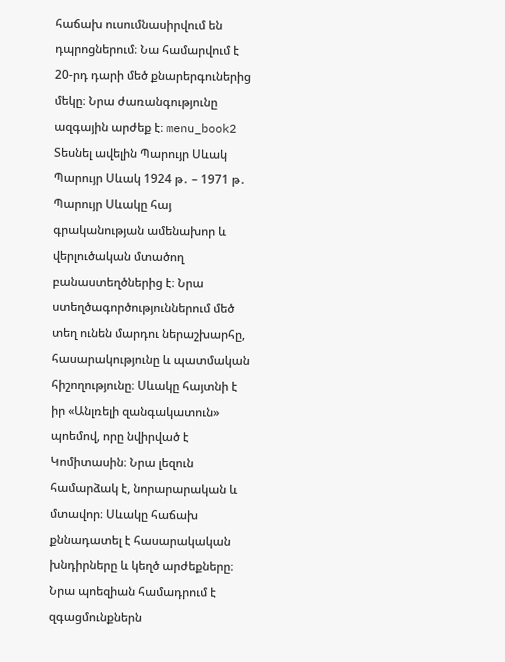հաճախ ուսումնասիրվում են դպրոցներում։ Նա համարվում է 20-րդ դարի մեծ քնարերգուներից մեկը։ Նրա ժառանգությունը ազգային արժեք է։ menu_book2 Տեսնել ավելին Պարույր Սևակ Պարույր Սևակ 1924 թ․ – 1971 թ․ Պարույր Սևակը հայ գրականության ամենախոր և վերլուծական մտածող բանաստեղծներից է։ Նրա ստեղծագործություններում մեծ տեղ ունեն մարդու ներաշխարհը, հասարակությունը և պատմական հիշողությունը։ Սևակը հայտնի է իր «Անլռելի զանգակատուն» պոեմով, որը նվիրված է Կոմիտասին։ Նրա լեզուն համարձակ է, նորարարական և մտավոր։ Սևակը հաճախ քննադատել է հասարակական խնդիրները և կեղծ արժեքները։ Նրա պոեզիան համադրում է զգացմունքներն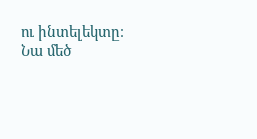ու ինտելեկտը։ Նա մեծ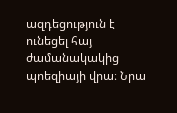ազդեցություն է ունեցել հայ ժամանակակից պոեզիայի վրա։ Նրա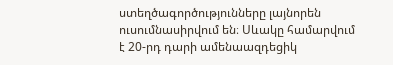ստեղծագործությունները լայնորեն ուսումնասիրվում են։ Սևակը համարվում է 20-րդ դարի ամենաազդեցիկ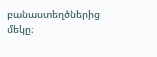բանաստեղծներից մեկը։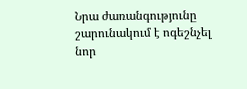Նրա ժառանգությունը շարունակում է ոգեշնչել նոր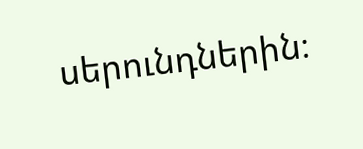սերունդներին։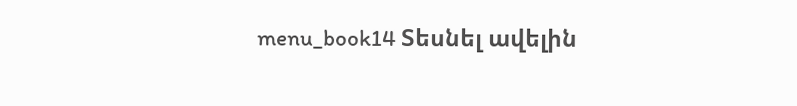menu_book14 Տեսնել ավելին